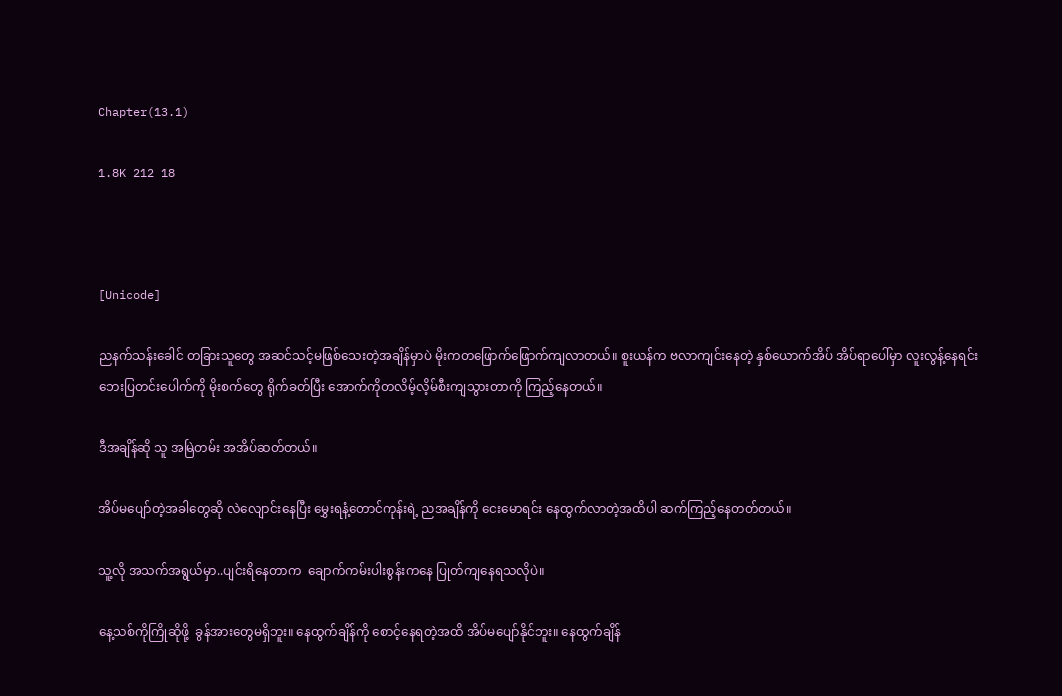Chapter(13.1)

1.8K 212 18



[Unicode]

ညနက်သန်းခေါင် တခြားသူတွေ အဆင်သင့်မဖြစ်သေးတဲ့အချိန်မှာပဲ မိုးကတဖြောက်ဖြောက်ကျလာတယ်။ စူးယန်က ဗလာကျင်းနေတဲ့ နှစ်ယောက်အိပ် အိပ်ရာပေါ်မှာ လူးလွန့်နေရင်း ဘေးပြတင်းပေါက်ကို မိုးစက်တွေ ရိုက်ခတ်ပြီး အောက်ကိုတလိမ့်လိ့မ်စီးကျသွားတာကို ကြည့်နေတယ်။

ဒီအချိန်ဆို သူ အမြဲတမ်း အအိပ်ဆတ်တယ်။

အိပ်မပျော်တဲ့အခါတွေဆို လဲလျောင်းနေပြီး မွှေးရနံ့တောင်ကုန်းရဲ့ ညအချိန်ကို ငေးမောရင်း နေထွက်လာတဲ့အထိပါ ဆက်ကြည့်နေတတ်တယ်။

သူ့လို အသက်အရွယ်မှာ..ပျင်းရိနေတာက  ချောက်ကမ်းပါးစွန်းကနေ ပြုတ်ကျနေရသလိုပဲ။

နေ့သစ်ကိုကြိုဆိုဖို့  ခွန်အားတွေမရှိဘူး။ နေထွက်ချိန်ကို စောင့်နေရတဲ့အထိ အိပ်မပျော်နိုင်ဘူး။ နေထွက်ချိန်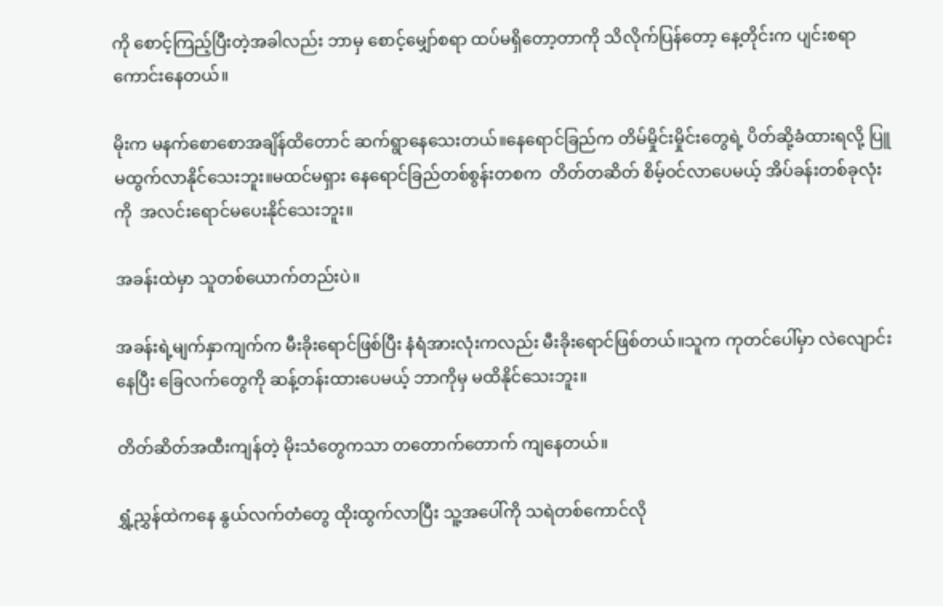ကို စောင့်ကြည့်ပြီးတဲ့အခါလည်း ဘာမှ စောင့်မျှော်စရာ ထပ်မရှိတော့တာကို သိလိုက်ပြန်တော့ နေ့တိုင်းက ပျင်းစရာကောင်းနေတယ်။

မိုးက မနက်စောစောအချိန်ထိတောင် ဆက်ရွာနေသေးတယ်။နေရောင်ခြည်က တိမ်မှိုင်းမှိုင်းတွေရဲ့ ပိတ်ဆို့ခံထားရလို့ ပြူမထွက်လာနိုင်သေးဘူး။မထင်မရှား နေရောင်ခြည်တစ်စွန်းတစက  တိတ်တဆိတ် စိမ့်ဝင်လာပေမယ့် အိပ်ခန်းတစ်ခုလုံးကို  အလင်းရောင်မပေးနိုင်သေးဘူး။

အခန်းထဲမှာ သူတစ်ယောက်တည်းပဲ။

အခန်းရဲ့မျက်နှာကျက်က မီးခိုးရောင်ဖြစ်ပြီး နံရံအားလုံးကလည်း မီးခိုးရောင်ဖြစ်တယ်။သူက ကုတင်ပေါ်မှာ လဲလျောင်းနေပြီး ခြေလက်တွေကို ဆန့်တန်းထားပေမယ့် ဘာကိုမှ မထိနိုင်သေးဘူး။

တိတ်ဆိတ်အထီးကျန်တဲ့ မိုးသံတွေကသာ တတောက်တောက် ကျနေတယ်။

ရွှံ့ညွှန်ထဲကနေ နွယ်လက်တံတွေ ထိုးထွက်လာပြီး သူ့အပေါ်ကို သရဲတစ်ကောင်လို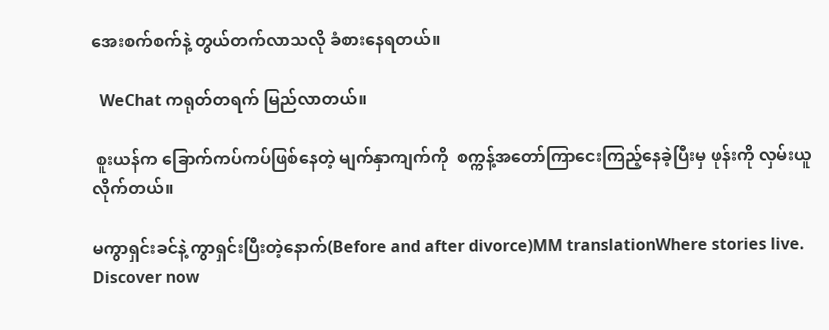အေးစက်စက်နဲ့ တွယ်တက်လာသလို ခံစားနေရတယ်။

  WeChat ကရုတ်တရက် မြည်လာတယ်။

 စူးယန်က ခြောက်ကပ်ကပ်ဖြစ်နေတဲ့ မျက်နှာကျက်ကို  စက္ကန့်အတော်ကြာငေးကြည့်နေခဲ့ပြီးမှ ဖုန်းကို လှမ်းယူလိုက်တယ်။

မကွာရှင်းခင်နဲ့ ကွာရှင်းပြီးတဲ့နောက်(Before and after divorce)MM translationWhere stories live. Discover now